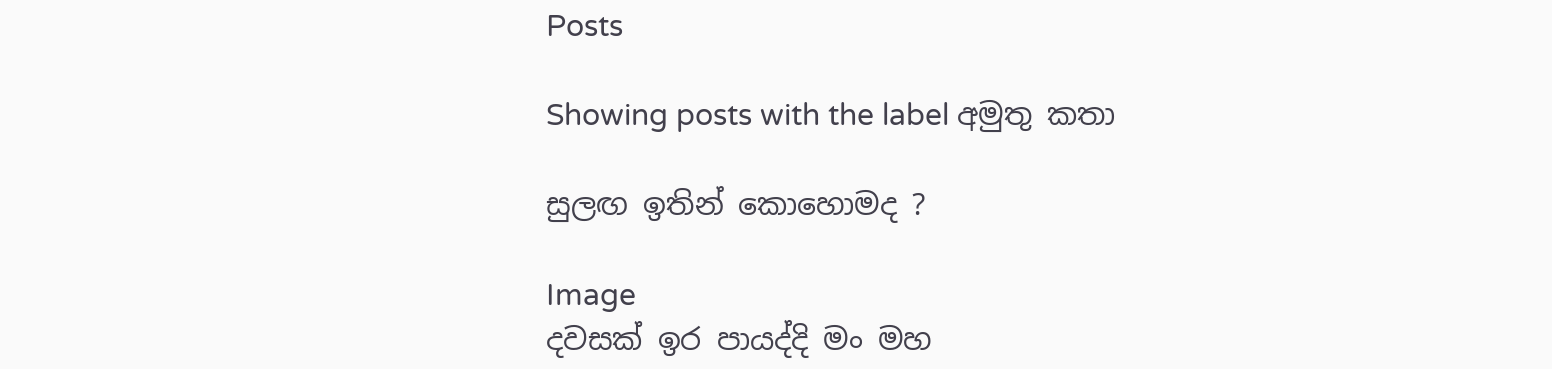Posts

Showing posts with the label අමුතු කතා

සුලඟ ඉතින් කොහොමද ?

Image
දවසක් ඉර පායද්දි මං මහ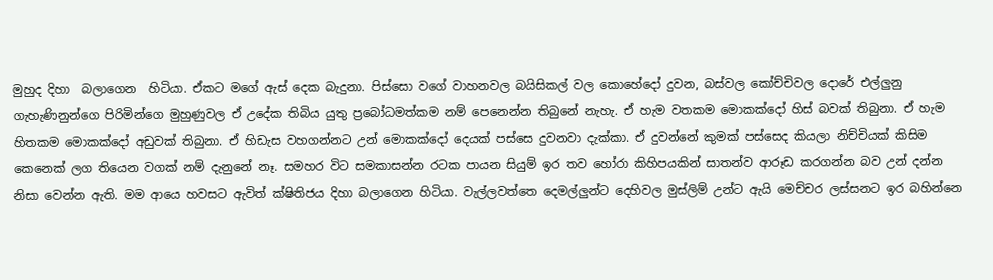මුහුද දිහා  බලාගෙන  හිටියා. ඒකට මගේ ඇස් දෙක බැදුනා. පිස්සො වගේ වාහනවල බයිසිකල් වල කොහේදෝ දුවන, බස්වල කෝච්චිවල දොරේ එල්ලුනු ගැහැණිනුන්ගෙ පිරිමින්ගෙ මුහුණුවල ඒ උදේක තිබිය යුතු ප්‍රබෝධමත්කම නම් පෙනෙන්න තිබුනේ නැහැ. ඒ හැම වතකම මොකක්දෝ හිස් බවක් තිබුනා. ඒ හැම හිතකම මොකක්දෝ අඩුවක් තිබුනා. ඒ හිඩැස වහගන්නට උන් මොකක්දෝ දෙයක් පස්සෙ දුවනවා දැක්කා. ඒ දුවන්නේ කුමක් පස්සෙද කියලා නිච්චියක් කිසිම කෙනෙක් ලග තියෙන වගක් නම් දැනුනේ නෑ. සමහර විට සමකාසන්න රටක පායන සියුම් ඉර තව හෝරා කිහිපයකින් සාතන්ව ආරූඩ කරගන්න බව උන් දන්න නිසා වෙන්න ඇති. මම ආයෙ හවසට ඇවිත් ක්ෂිතිජය දිහා බලාගෙන හිටියා. වැල්ලවත්තෙ දෙමල්ලුන්ට දෙහිවල මුස්ලිම් උන්ට ඇයි මෙච්චර ලස්සනට ඉර බහින්නෙ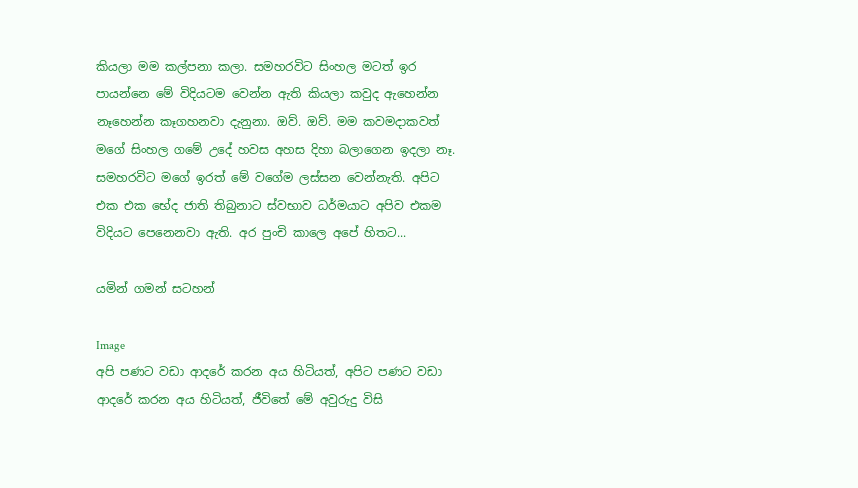කියලා මම කල්පනා කලා. සමහරවිට සිංහල මටත් ඉර පායන්නෙ මේ විදියටම වෙන්න ඇති කියලා කවුද ඇහෙන්න නෑහෙන්න කෑගහනවා දැනුනා. ඔව්. ඔව්. මම කවමදාකවත් මගේ සිංහල ගමේ උදේ හවස අහස දිහා බලාගෙන ඉදලා නෑ. සමහරවිට මගේ ඉරත් මේ වගේම ලස්සන වෙන්නැති. අපිට එක එක භේද ජාති තිබුනාට ස්වභාව ධර්මයාට අපිව එකම විදියට පෙනෙනවා ඇති. අර පුංචි කාලෙ අපේ හිතට...

යමින් ගමන් සටහන්

Image
අපි පණට වඩා ආදරේ කරන අය හිටියත්, අපිට පණට වඩා ආදරේ කරන අය හිටියත්, ජීවිතේ මේ අවුරුදු විසි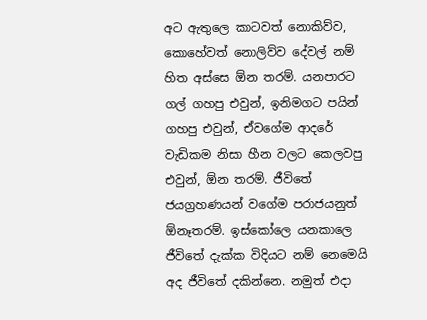අට ඇතුලෙ කාටවත් නොකිව්ව, කොහේවත් නොලිව්ව දේවල් නම් හිත අස්සෙ ඕන තරම්. යනපාරට ගල් ගහපු එවුන්, ඉනිමගට පයින් ගහපු එවුන්, ඒවගේම ආදරේ වැඩිකම නිසා හීන වලට කෙලවපු එවුන්, ඕන තරම්. ජීවිතේ ජයග්‍රහණයන් වගේම පරාජයනුත් ඕනෑතරම්. ඉස්කෝලෙ යනකාලෙ ජීවිතේ දැක්ක විදියට නම් නෙමෙයි අද ජීවිතේ දකින්නෙ. නමුත් එදා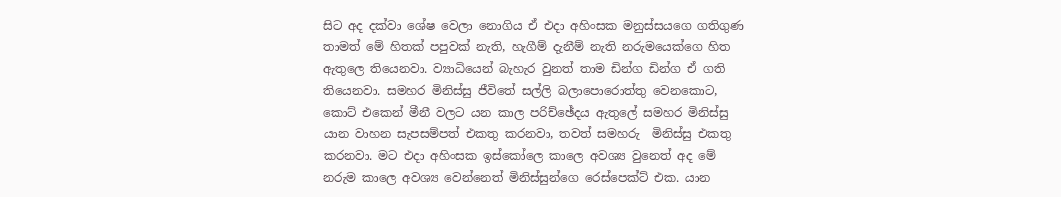සිට අද දක්වා ශේෂ වෙලා නොගිය ඒ එදා අහිංසක මනුස්සයගෙ ගතිගුණ තාමත් මේ හිතක් පපුවක් නැති, හැගීම් දැනීම් නැති නරුමයෙක්ගෙ හිත ඇතුලෙ තියෙනවා. ව්‍යාධියෙන් බැහැර වුනත් තාම ඩින්ග ඩින්ග ඒ ගති තියෙනවා. සමහර මිනිස්සු ජීවිතේ සල්ලි බලාපොරොත්තු වෙනකොට, කොට් එකෙන් මීනී වලට යන කාල පරිච්ඡේදය ඇතුලේ සමහර මිනිස්සු යාන වාහන සැපසම්පත් එකතු කරනවා, තවත් සමහරු  මිනිස්සු එකතු කරනවා. මට එදා අහිංසක ඉස්කෝලෙ කාලෙ අවශ්‍ය වුනෙත් අද මේ නරුම කාලෙ අවශ්‍ය වෙන්නෙත් මිනිස්සුන්ගෙ රෙස්පෙක්ට් එක. යාන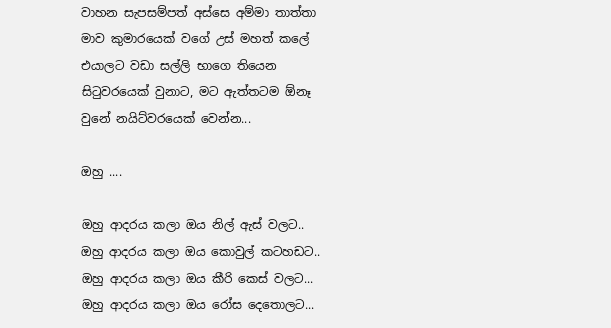වාහන සැපසම්පත් අස්සෙ අම්මා තාත්තා මාව කුමාරයෙක් වගේ උස් මහත් කලේ එයාලට වඩා සල්ලි භාගෙ තියෙන සිටුවරයෙක් වුනාට, මට ඇත්තටම ඕනෑ වුනේ නයිට්වරයෙක් වෙන්න...

ඔහු ....

ඔහු ආදරය කලා ඔය නිල් ඇස් වලට..  ඔහු ආදරය කලා ඔය කොවුල් කටහඩට.. ඔහු ආදරය කලා ඔය කීරි කෙස් වලට... ඔහු ආදරය කලා ඔය රෝස දෙතොලට...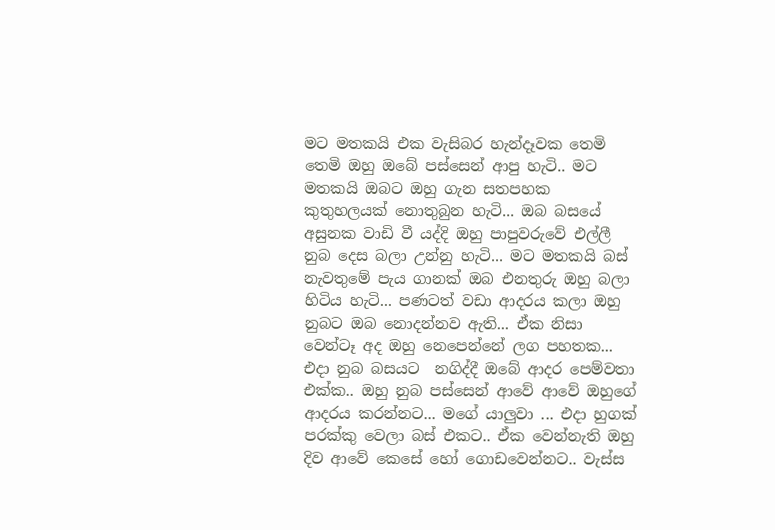මට මතකයි එක වැසිබර හැන්දෑවක තෙමි තෙමි ඔහු ඔබේ පස්සෙන් ආපු හැටි.. මට මතකයි ඔබට ඔහු ගැන සතපහක කුතුහලයක් නොතුබුන හැටි... ඔබ බසයේ අසුනක වාඩි වී යද්දි ඔහු පාපුවරුවේ එල්ලී නුබ දෙස බලා උන්නු හැටි... මට මතකයි බස් නැවතුමේ පැය ගානක් ඔබ එනතුරු ඔහු බලා හිටිය හැටි... පණටත් වඩා ආදරය කලා ඔහු නුබට ඔබ නොදන්නව ඇති... ඒක නිසා වෙන්ටෑ අද ඔහු නෙපෙන්නේ ලග පහතක... එදා නුබ බසයට  නගිද්දී ඔබේ ආදර පෙම්වතා එක්ක.. ඔහු නුබ පස්සෙන් ආවේ ආවේ ඔහුගේ ආදරය කරන්නට... මගේ යාලුවා ... එදා හුගක් පරක්කු වෙලා බස් එකට.. ඒක වෙන්නැති ඔහු දිව ආවේ කෙසේ හෝ ගොඩවෙන්නට.. වැස්‍ස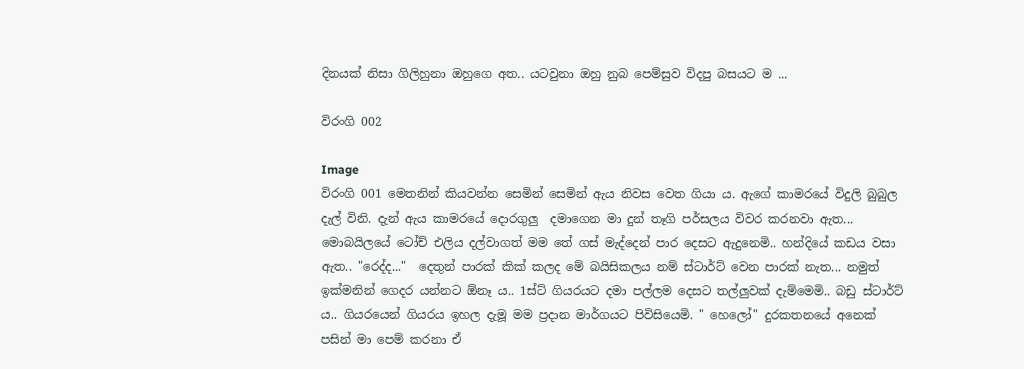දිනයක් නිසා ගිලිහුනා ඔහුගෙ අත.. යටවුනා ඔහු නුබ පෙම්සුව විදපු බසයට ම ...

විරංගි 002

Image
විරංගි 001 මෙතනින් කියවන්න සෙමින් සෙමින් ඇය නිවස වෙත ගියා ය. ඇගේ කාමරයේ විදුලි බුබුල දැල් විනි. දැන් ඇය කාමරයේ දොරගුලු  දමාගෙන මා දුන් තෑගි පර්සලය විවර කරනවා ඇත... මොබයිලයේ ටෝච් එලිය දල්වාගත් මම තේ ගස් මැද්දෙන් පාර දෙසට ඇදුනෙමි.. හන්දියේ කඩය වසා ඇත.. "රෙද්ද..."  දෙතුන් පාරක් කික් කලද මේ බයිසිකලය නම් ස්ටාර්ට් වෙන පාරක් නැත... නමුත් ඉක්මනින් ගෙදර යන්නට ඕනෑ ය.. 1ස්ට් ගියරයට දමා පල්ලම දෙසට තල්ලුවක් දැම්මෙමි.. බඩු ස්ටාර්ට් ය.. ගියරයෙන් ගියරය ඉහල දැමූ මම ප්‍රදාන මාර්ගයට පිවිසියෙමි. " හෙලෝ" දුරකතනයේ අනෙක් පසින් මා පෙම් කරනා ඒ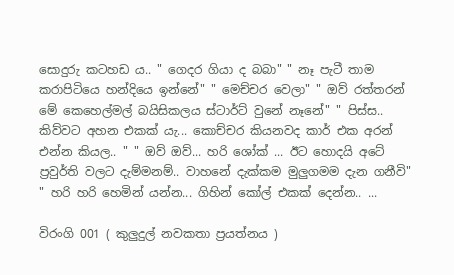සොදුරු කටහඩ ය.. " ගෙදර ගියා ද බබා" " නෑ පැටී තාම කරාපිටියෙ හන්දියෙ ඉන්නේ" " මෙච්චර වෙලා" " ඔව් රත්තරන් මේ කෙහෙල්මල් බයිසිකලය ස්ටාර්ට් වුනේ නෑනේ" " පිස්ස.. කිව්වට අහන එකක් යැ... කොච්චර කියනවද කාර් එක අරන් එන්න කියල.. " " ඔව් ඔව්... හරි ශෝක් ... ඊට හොදයි අටේ ප්‍රවුර්ති වලට දැම්මනම්.. වාහනේ දැක්කම මුලුගමම දැන ගනීවි" " හරි හරි හෙමින් යන්න... ගිහින් කෝල් එකක් දෙන්න.. ...

විරංගි 001 ( කුලුදුල් නවකතා ප්‍රයත්නය )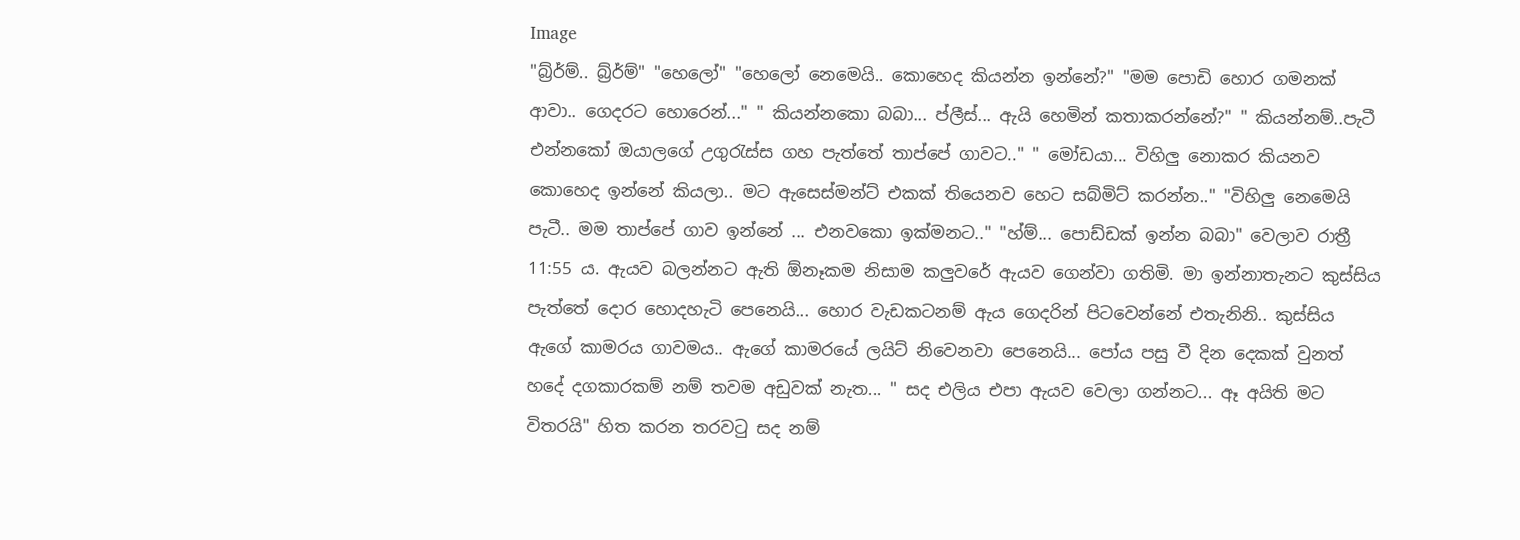Image
"බ්‍ර්ර්ම්.. බ්‍ර්ර්ම්" "හෙලෝ" "හෙලෝ නෙමෙයි.. කොහෙද කියන්න ඉන්නේ?" "මම පොඩි හොර ගමනක් ආවා.. ගෙදරට හොරෙන්..." " කියන්නකො බබා... ප්ලීස්... ඇයි හෙමින් කතාකරන්නේ?" " කියන්නම්..පැටී එන්නකෝ ඔයාලගේ උගුරැස්ස ගහ පැත්තේ තාප්පේ ගාවට.." " මෝඩයා... විහිලු නොකර කියනව කොහෙද ඉන්නේ කියලා.. මට ඇසෙස්මන්ට් එකක් තියෙනව හෙට සබ්මිට් කරන්න.." "විහිලු නෙමෙයි පැටී.. මම තාප්පේ ගාව ඉන්නේ ... එනවකො ඉක්මනට.." "හ්ම්... පොඩ්ඩක් ඉන්න බබා" වෙලාව රාත්‍රී 11:55 ය. ඇයව බලන්නට ඇති ඕනෑකම නිසාම කලුවරේ ඇයව ගෙන්වා ගතිමි. මා ඉන්නාතැනට කුස්සිය පැත්තේ දොර හොදහැටි පෙනෙයි... හොර වැඩකටනම් ඇය ගෙදරින් පිටවෙන්නේ එතැනිනි.. කුස්සිය ඇගේ කාමරය ගාවමය.. ඇගේ කාමරයේ ලයිට් නිවෙනවා පෙනෙයි... පෝය පසු වී දින දෙකක් වුනත් හදේ දගකාරකම් නම් තවම අඩුවක් නැත... " සද එලිය එපා ඇයව වෙලා ගන්නට... ඈ අයිති මට විතරයි" හිත කරන තරවටු සද නම්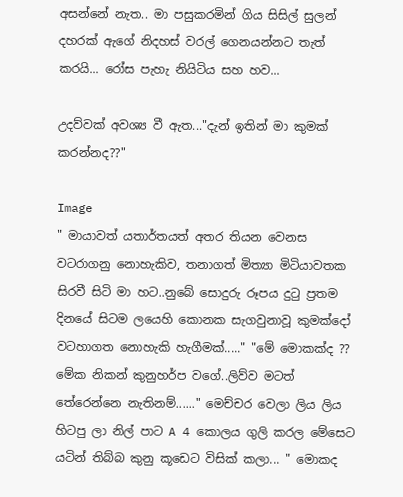අසන්නේ නැත.. මා පසුකරමින් ගිය සිසිල් සුලන් දහරක් ඇගේ නිදහස් වරල් ගෙනයන්නට තැත් කරයි... රෝස පැහැ නියිටිය සහ හව...

උදව්වක් අවශ්‍ය වී ඇත..."දැන් ඉතින් මා කුමක් කරන්නද??"

Image
" මායාවත් යතාර්තයත් අතර තියන වෙනස වටරාගනු නොහැකිව, තනාගත් මිත්‍යා මිටියාවතක සිරවී සිටි මා හට..නුබේ සොදුරු රූපය දුටු ප්‍රතම දිනයේ සිටම ලයෙහි කොනක සැගවුනාවූ කුමක්දෝ වටහාගත නොහැකි හැගීමක්....." "මේ මොකක්ද ?? මේක නිකන් කුනුහර්ප වගේ..ලිව්ව මටත් තේරෙන්නෙ නැතිනම්......" මෙච්චර වෙලා ලිය ලිය හිටපු ලා නිල් පාට A 4 කොලය ගුලි කරල මේසෙට යටින් තිබ්බ කුනු කූඩෙට විසික් කලා... " මොකද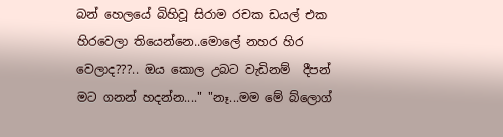බන් හෙලයේ බිහිවූ සිරාම රචක ඩයල් එක හිරවෙලා තියෙන්නෙ..මොලේ නහර හිර වෙලාද???.. ඔය කොල උබට වැඩිනම්  දීපන් මට ගනන් හදන්න...." "නෑ...මම මේ බ්ලොග්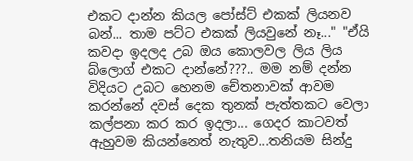එකට දාන්න කියල පෝස්ට් එකක් ලියනව බන්... තාම පට්ට එකක් ලියවුනේ නෑ..." "ඒයි කවදා ඉදලද උබ ඔය කොලවල ලිය ලිය බ්ලොග් එකට දාන්නේ???.. මම නම් දන්න විදියට උබට හෙනම චේතනාවක් ආවම කරන්නේ දවස් දෙක තුනක් පැත්තකට වෙලා කල්පනා කර කර ඉදලා... ගෙදර කාටවත් ඇහුවම කියන්නෙත් නැතුව...තනියම සින්දු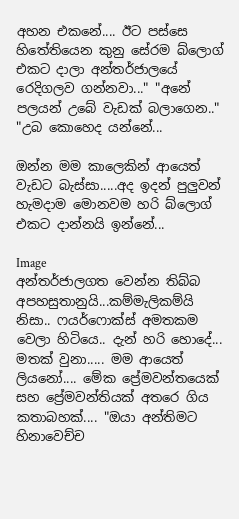අහන එකනේ.... ඊට පස්සෙ හිතේතියෙන කුනු සේරම බ්ලොග් එකට දාලා අන්තර්ජාලයේ රෙදිගලව ගන්නවා..." "අනේ පලයන් උබේ වැඩක් බලාගෙන.." "උබ කොහෙද යන්නේ...

ඔන්න මම කාලෙකින් ආයෙත් වැඩට බැස්සා.....අද ඉදන් පුලුවන් හැමදාම මොනවම හරි බ්ලොග් එකට දාන්නයි ඉන්නේ...

Image
අන්තර්ජාලගත වෙන්න තිබ්බ අපහසුතානුයි...කම්මැලිකම්යි නිසා.. ෆයර්ෆො‍ක්ස් අමතකම වෙලා හිටියෙ.. දැන් හරි හොදේ... මතක් වුනා..... මම ආයෙත් ලියනෝ.... මේක ප්‍රේමවන්තයෙක් සහ ප්‍රේමවන්තියක් අතරෙ ගිය කතාබහක්.... "ඔයා අන්තිමට හිනාවෙච්ච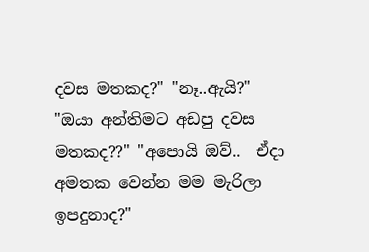දවස මතකද?" "නෑ..ඇයි?" "ඔයා අන්තිමට අඩපු දවස මතකද??" "අපොයි ඔව්..  ඒදා අමතක වෙන්න මම මැරිලා ඉපදුනාද?"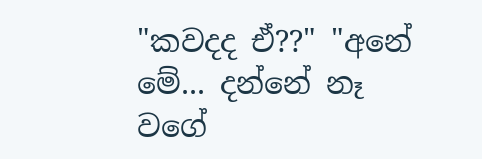"කවදද ඒ??" "අනේ මේ... දන්නේ නෑ වගේ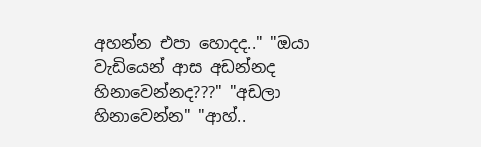අහන්න එපා හොදද.." "ඔයා වැඩියෙන් ආස අඩන්නද හිනාවෙන්නද???" "අඩලා හිනාවෙන්න" "ආහ්..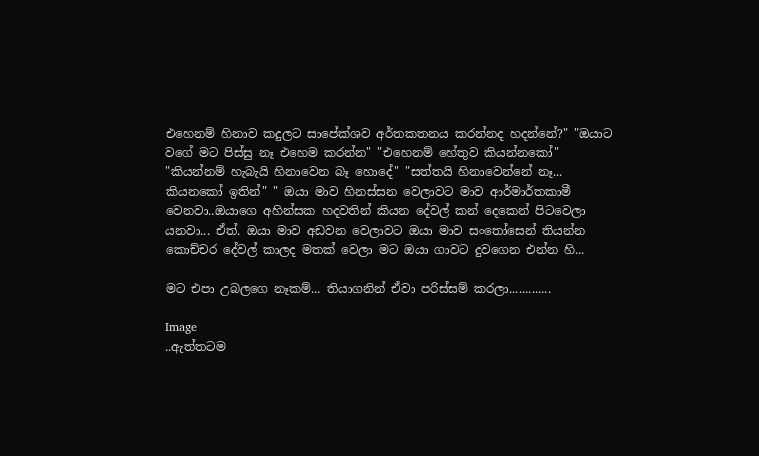එහෙනම් හිනාව කදුලට සාපේක්ශව අර්තකතනය කරන්නද හදන්නේ?" "ඔයාට වගේ මට පිස්සු නෑ එහෙම කරන්න" "එහෙනම් හේතුව කියන්නකෝ" "කියන්නම් හැබැයි හිනාවෙන බෑ හොදේ" "සත්තයි හිනාවෙන්නේ නෑ... කියනකෝ ඉතින්" " ඔයා මාව හිනස්සන වෙලාවට මාව ආර්මාර්තකාමී වෙනවා..ඔයාගෙ අහින්සක හදවතින් කියන දේවල් කන් දෙකෙන් පිටවෙලා යනවා... ඒත්. ඔයා මාව අඩවන වෙලාවට ඔයා මාව සංතෝසෙන් තියන්න කොච්චර දේවල් කාලද මතක් වෙලා මට ඔයා ගාවට දුවගෙන එන්න හි...

මට එපා උබලගෙ නෑකම්... තියාගනින් ඒවා පරිස්සම් කරලා.............

Image
..ඇත්තටම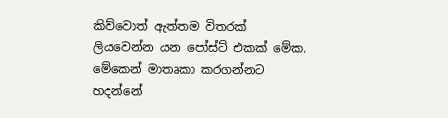කිව්වොත් ඇත්තම විතරක් ලියවෙන්න යන පෝස්ට් එකක් මේක. මේකෙන් මාතෘකා කරගන්නට හදන්නේ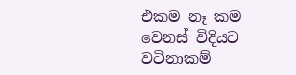එකම නෑ කම වෙනස් විදියට වටිනාකම්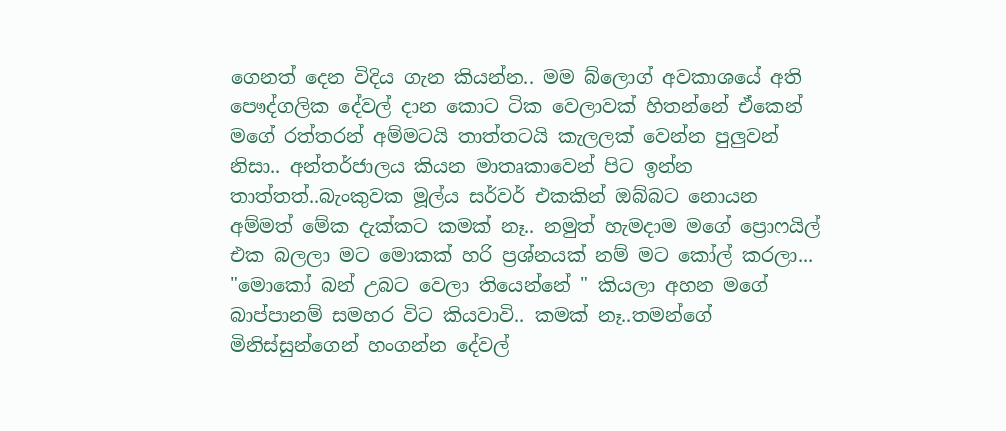ගෙනත් දෙන විදිය ගැන කියන්න.. මම බ්ලොග් අවකාශයේ අති පෞද්ගලික දේවල් දාන කොට ටික වෙලාවක් හිතන්නේ ඒකෙන් මගේ රත්තරන් අම්මටයි තාත්තටයි කැලලක් වෙන්න පුලුවන් නිසා.. අන්තර්ජාලය කියන මාතෘකාවෙන් පිට ඉන්න තාත්තත්..බැංකුවක මූල්ය සර්වර් එකකින් ඔබ්බට නොයන අම්මත් මේක දැක්කට කමක් නෑ.. නමුත් හැමදාම මගේ ප්‍රොෆයිල් එක බලලා මට මොකක් හරි ප්‍රශ්නයක් නම් මට කෝල් කරලා... "මොකෝ බන් උබට වෙලා තියෙන්නේ " කියලා අහන මගේ බාප්පානම් සමහර විට කියවාවි.. කමක් නෑ..තමන්ගේ මිනිස්සුන්ගෙන් හංගන්න දේවල්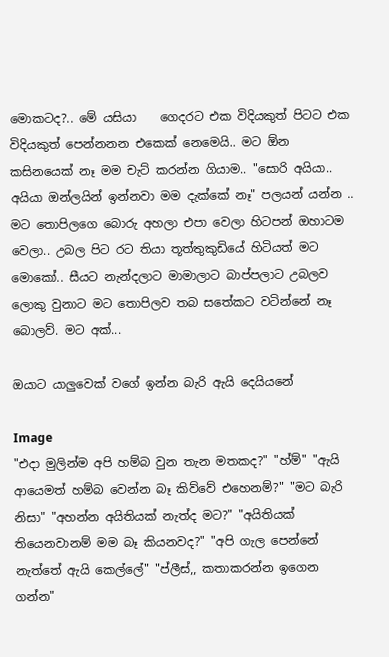මොකටද?.. මේ යසියා    ගෙදරට එක විදියකුත් පිටට එක විදියකුත් පෙන්නනන එකෙක් නෙමෙයි.. මට ඕන කසිනයෙක් නෑ මම චැට් කරන්න ගියාම.. "සොරි අයියා.. අයියා ඔන්ලයින් ඉන්නවා මම දැක්කේ නෑ" පලයන් යන්න .. මට තොපිලගෙ බොරු අහලා එපා වෙලා හිටපන් ඔහාටම වෙලා.. උබල පිට රට තියා තූත්තුකුඩියේ හිටියත් මට මොකෝ.. සීයට නැන්දලාට මාමාලාට බාප්පලාට උබලව ලොකු වුනාට මට තොපිලව තබ සතේකට වටින්නේ නෑ බොලව්. මට අක්...

ඔයාට යාලුවෙක් වගේ ඉන්න බැරි ඇයි දෙයියනේ

Image
"එදා මුලින්ම අපි හම්බ වුන තැන මතකද?" "හ්ම්" "ඇයි ආයෙමත් හම්බ වෙන්න බෑ කිව්වේ එහෙනම්?" "මට බැරි නිසා" "අහන්න අයිතියක් නැත්ද මට?" "අයිතියක් තියෙනවානම් මම බෑ කියනවද?" "අපි ගැල පෙන්නේ නැත්තේ ඇයි කෙල්ලේ" "ප්ලීස්,, කතාකරන්න ඉගෙන ගන්න"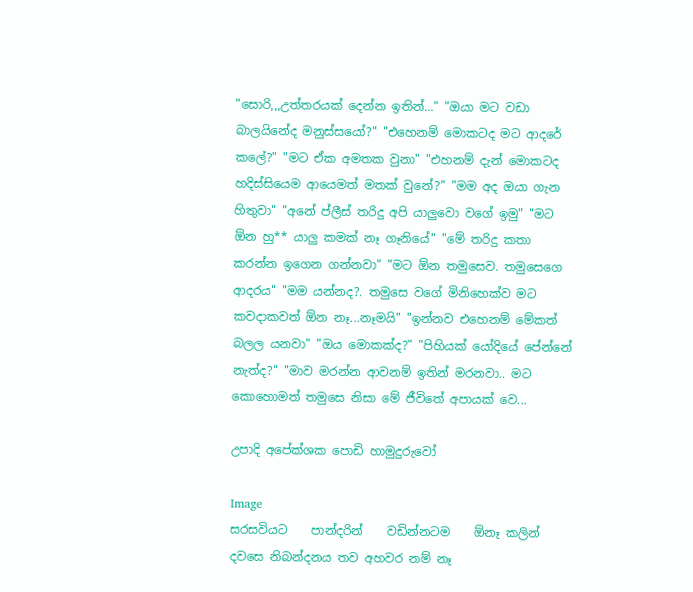"සොරි,,,උත්තරයක් දෙන්න ඉතින්..." "ඔයා මට වඩා බාලයිනේද මනුස්සයෝ?" "එහෙනම් මොකටද මට ආදරේ කලේ?" "මට ඒක අමතක වුනා" "එහනම් දැන් මොකටද හදිස්සියෙම ආයෙමත් මතක් වුනේ?" "මම අද ඔයා ගැන හිතුවා" "අනේ ප්ලීස් තරිදු අපි යාලුවො වගේ ඉමු" "මට ඕන හු** යාලු කමක් නෑ ගෑනියේ" "මේ තරිදු කතා කරන්න ඉගෙන ගන්නවා" "මට ඕන තමුසෙව. තමුසෙගෙ ආදරය" "මම යන්නද?. තමුසෙ වගේ මිනිහෙක්ව මට කවදාකවත් ඕන නෑ...නෑමයි" "ඉන්නව එහෙනම් මේකත් බලල යනවා" "ඔය මොකක්ද?" "පිහියක් යෝදියේ පේන්නේ නැත්ද?" "මාව මරන්න ආවනම් ඉතින් මරනවා.. මට කොහොමත් තමුසෙ නිසා මේ ජීවිතේ අපායක් වෙ...

උපාදි අපේක්ශක පොඩි හාමුදුරුවෝ

Image
සරසවියට    පාන්දරින්    වඩින්නටම    ඕනෑ කලින් දවසෙ නිබන්දනය තව අහවර නම් නෑ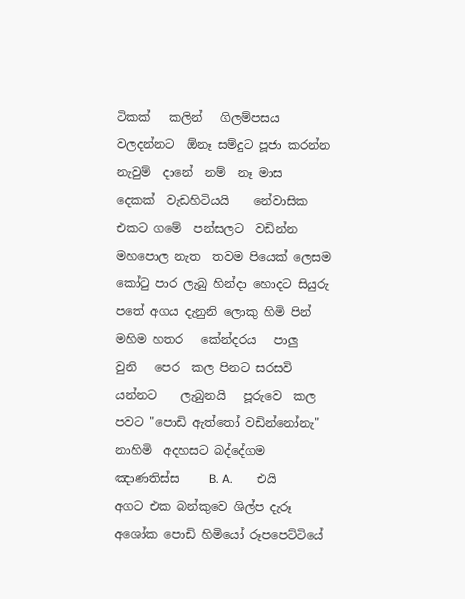ටිකක්   කලින්   ගිලම්පසය වලදන්නට  ඕනෑ සම්දුට පූජා කරන්න නැවුම්  දානේ  නම්  නෑ මාස  දෙකක්  වැඩහිටියයි    නේවාසික    එකට ගමේ  පන්සලට  වඩින්න මහපොල නැත  තවම පියෙක් ලෙසම කෝටු පාර ලැබු හින්දා හොදට සියුරු පතේ අගය දැනුනි ලොකු හිමි පින් මහිම හතර   කේන්දරය   පාලු    වුනි   පෙර  කල පිනට සරසවි  යන්නට    ලැබුනයි   පූරුවෙ  කල    පවට "පොඩි ඇත්තෝ වඩින්නෝනැ" නාහිමි  අදහසට බද්දේගම     ඤාණතිස්ස     B. A.        එයි අගට එක බන්කුවෙ ශිල්ප දැරූ අශෝක පොඩි හිමියෝ රූපපෙට්ටියේ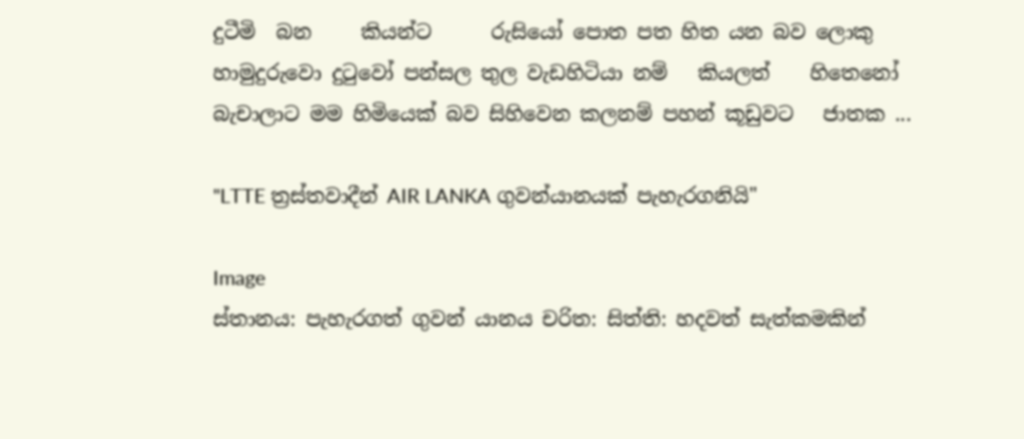දුටීමි  බන     කියන්ට      රුසියෝ පොත පත හිත යන බව ලොකු හාමුදුරුවො දුටුවෝ පන්සල තුල වැඩහිටියා නම්   කියලත්    හිතෙනෝ බැචාලාට මම හිමියෙක් බව සිහිවෙන කලනම් පහන් කූඩුවට   ජාතක ...

"LTTE ත්‍රස්තවාදීන් AIR LANKA ගුවන්යානයක් පැහැරගනියි"

Image
ස්තානය: පැහැරගත් ගුවන් යානය චරිත: සිත්ති: හදවත් සැත්කමකින්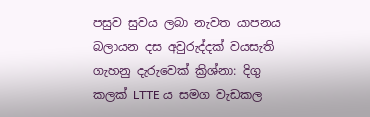පසුව සුවය ලබා නැවත යාපනය බලායන දස අවුරුද්දක් වයසැති ගැහනු දැරුවෙක් ක්‍රිශ්නා: දිගු කලක් LTTE ය සමග වැඩකල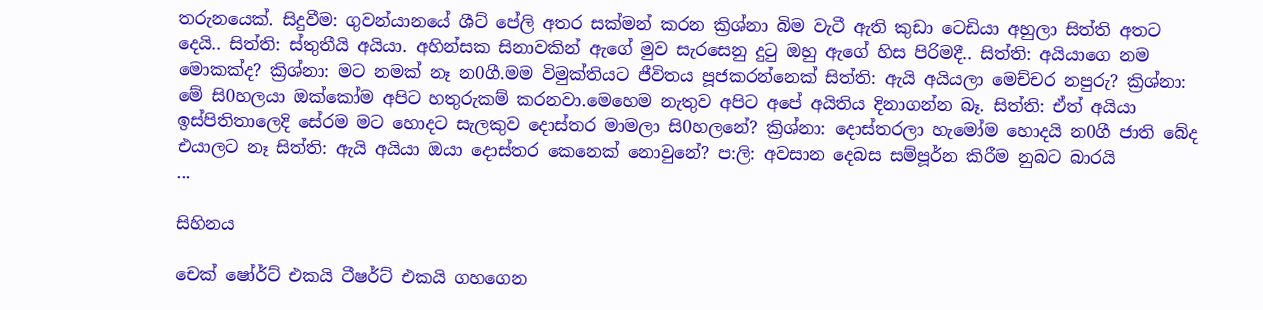තරුනයෙක්. සිදුවීම: ගුවන්යානයේ ශීට් පේලි අතර සක්මන් කරන ක්‍රිශ්නා බිම වැටී ඇති කුඩා ටෙඩියා අහුලා සිත්ති අතට දෙයි.. සිත්ති: ස්තුතීයි අයියා. අහින්සක සිනාවකින් ඇගේ මුව සැරසෙනු දුටු ඔහු ඇගේ හිස පිරිමදී.. සිත්ති: අයියාගෙ නම මොකක්ද? ක්‍රිශ්නා: මට නමක් නෑ න0ගී.මම විමුක්තියට ජීවිතය පූජකරන්නෙක් සිත්ති: ඇයි අයියලා මෙච්චර නපුරු? ක්‍රිශ්නා: මේ සි0හලයා ඔක්කෝම අපිට හතුරුකම් කරනවා.මෙහෙම නැතුව අපිට අපේ අයිතිය දිනාගන්න බෑ. සිත්ති: ඒත් අයියා ඉස්පිතිතාලෙදි සේරම මට හොදට සැලකුව දොස්තර මාමලා සි0හලනේ? ක්‍රිශ්නා: දොස්තරලා හැමෝම හොදයි න0ගී ජාති බේද එයාලට නෑ සිත්ති: ඇයි අයියා ඔයා දොස්තර කෙනෙක් නොවුනේ? ප:ලි: අවසාන දෙබස සම්පූර්න කිරීම නුබට බාරයි                               ...

සිහිනය

චෙක් ෂෝර්ට් එකයි ටීෂර්ට් එකයි ගහගෙන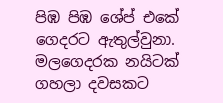පිඹ පිඹ ශේප් එකේ ගෙදරට ඇතුල්වුනා. මලගෙදරක නයිටක් ගහලා දවසකට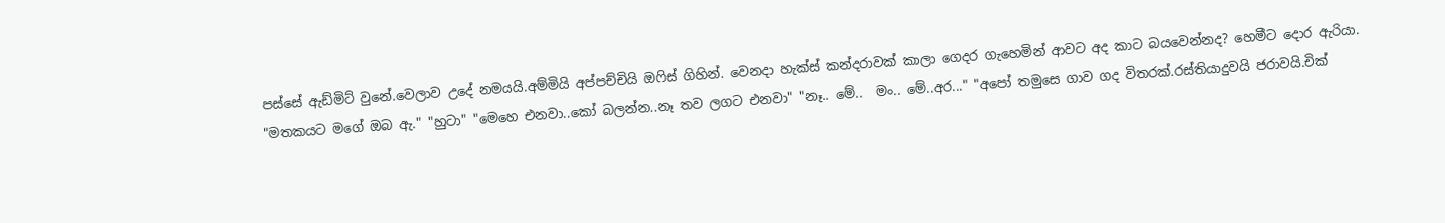පස්සේ ඇඩ්මිට් වුනේ.වෙලාව උදේ නමයයි.අම්මියි අප්පච්චියි ඔෆිස් ගිහින්. වෙනදා හැක්ස් කන්දරාවක් කාලා ගෙදර ගැහෙමින් ආවට අද කාට බයවෙන්නද? හෙමීට දොර ඇරියා. "මතකයට මගේ ඔබ ඇ." "හුටා" "මෙහෙ එනවා..කෝ බලන්න..නෑ තව ලගට එනවා" "නෑ.. මේ..  මං.. මේ..අර..." "අපෝ තමුසෙ ගාව ගද විතරක්.රස්තියාදුවයි ජරාවයි.චික්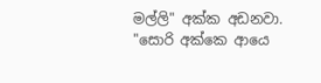මල්ලි" අක්ක අඩනවා. "සොරි අක්කෙ ආයෙ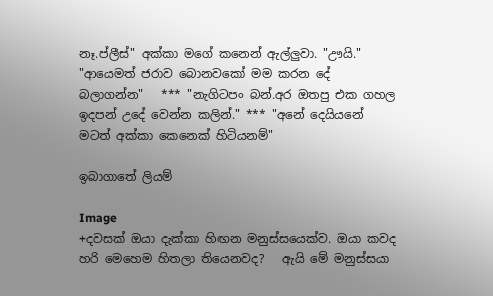නෑ.ප්ලීස්" අක්කා මගේ කනෙන් ඇල්ලුවා. "ඌයි." "ආයෙමත් ජරාව බොනවකෝ මම කරන දේ බලාගන්න"   *** "නැගිටපං බන්.අර ඔතපු එක ගහල ඉදපන් උදේ වෙන්න කලින්." *** "අනේ දෙයියනේ මටත් අක්කා කෙනෙක් හිටියනම්"

ඉබාගාතේ ලියම්

Image
+දවසක් ඔයා දැක්කා හිඟන මනුස්සයෙක්ව. ඔයා කවද හරි මෙහෙම හිතලා තියෙනවද?   ඇයි මේ මනුස්සයා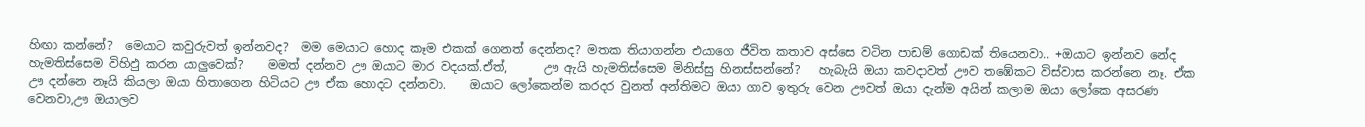හිඟා කන්නේ?  මෙයාට කවුරුවත් ඉන්නවද?  මම මෙයාට හොද කෑම එකක් ගෙනත් දෙන්නද? මතක තියාගන්න එයාගෙ ජීවිත කතාව අස්සෙ වටින පාඩම් ගොඩක් තියෙනවා.. +ඔයාට ඉන්නව නේද හැමතිස්සෙම විහිඵු කරන යාලුවෙක්?    මමත් දන්නව ඌ ඔයාට මාර වදයක්.ඒත්,      ඌ ඇයි හැමතිස්සෙම මිනිස්සු හිනස්සන්නේ?   හැබැයි ඔයා කවදාවත් ඌව තඹේකට විස්වාස කරන්නෙ නෑ. ඒක ඌ දන්නෙ නෑයි කියලා ඔයා හිතාගෙන හිටියට ඌ ඒක හොදට දන්නවා.    ඔයාට ලෝකෙන්ම කරදර වුනත් අන්තිමට ඔයා ගාව ඉතුරු වෙන ඌවත් ඔයා දැන්ම අයින් කලාම ඔයා ලෝකෙ අසරණ වෙනවා,ඌ ඔයාලව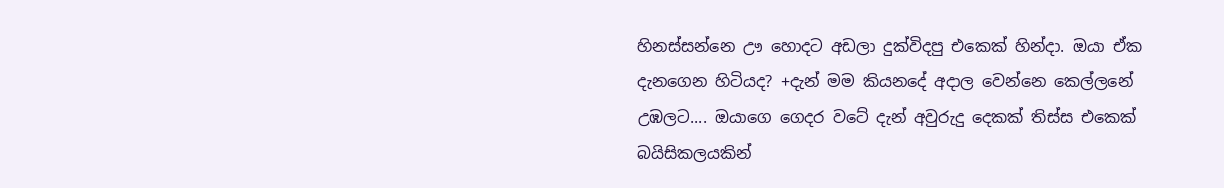හිනස්සන්නෙ ඌ හොදට අඩලා දුක්විදපු එකෙක් හින්දා. ඔයා ඒක දැනගෙන හිටියද? +දැන් මම කියනදේ අදාල වෙන්නෙ කෙල්ලනේ උඹලට.... ඔයාගෙ ගෙදර වටේ දැන් අවුරුදු දෙකක් තිස්ස එකෙක් බයිසිකලයකින්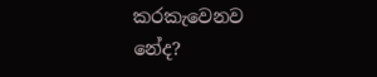කරකැවෙනව නේද?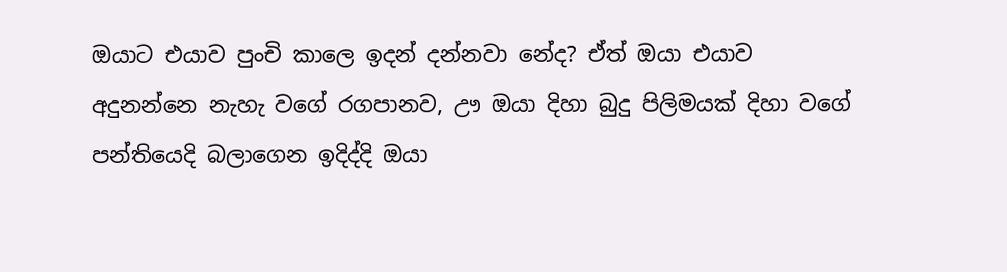ඔයාට එයාව පුංචි කාලෙ ඉදන් දන්නවා නේද? ඒත් ඔයා එයාව අදුනන්නෙ නැහැ වගේ රගපානව, ඌ ඔයා දිහා බුදු පිලිමයක් දිහා වගේ පන්තියෙදි බලාගෙන ඉදිද්දි ඔයා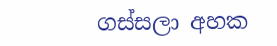ගස්සලා අහක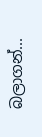බලාගන්...